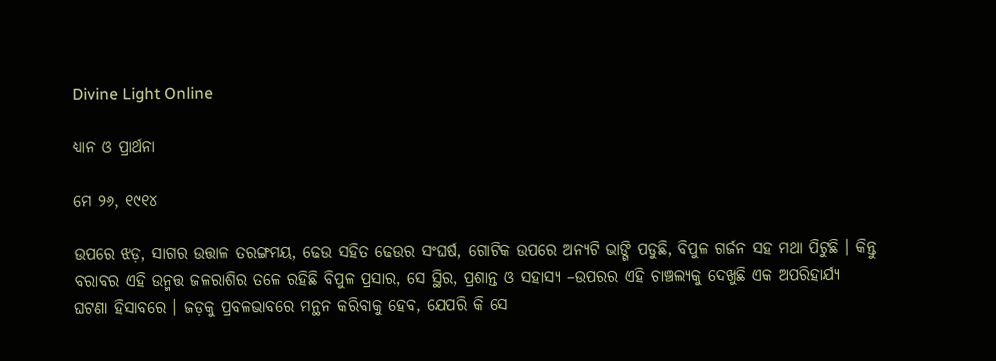Divine Light Online

ଧ୍ୟାନ ଓ ପ୍ରାର୍ଥନା

ମେ ୨୬, ୧୯୧୪

ଉପରେ ଝଡ଼, ସାଗର ଉତ୍ତାଳ ତରଙ୍ଗମୟ, ଢେଉ ସହିତ ଢେଉର ସଂଘର୍ଷ, ଗୋଟିକ ଉପରେ ଅନ୍ୟଟି ଭାଙ୍ଗି ପଡୁଛି, ବିପୁଳ ଗର୍ଜନ ସହ ମଥା ପିଟୁଛି । କିନ୍ତୁ ବରାବର ଏହି ଉନ୍ମତ୍ତ ଜଳରାଶିର ତଳେ ରହିଛି ବିପୁଳ ପ୍ରସାର, ସେ ସ୍ଥିର, ପ୍ରଶାନ୍ତ ଓ ସହାସ୍ୟ –ଉପରର ଏହି ଚାଞ୍ଚଲ୍ୟକୁ ଦେଖୁଛି ଏକ ଅପରିହାର୍ଯ୍ୟ ଘଟଣା ହିସାବରେ । ଜଡ଼କୁ ପ୍ରବଳଭାବରେ ମନ୍ଥନ କରିବାକୁ ହେବ, ଯେପରି କି ସେ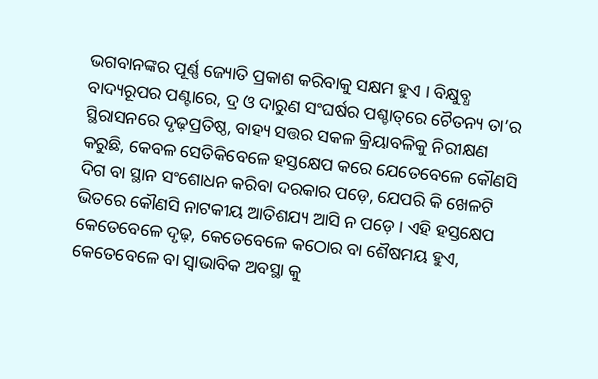ଭଗବାନଙ୍କର ପୂର୍ଣ୍ଣ ଜ୍ୟୋତି ପ୍ରକାଶ କରିବାକୁ ସକ୍ଷମ ହୁଏ । ବିକ୍ଷୁବ୍ଧ ବାଦ୍ୟରୂପର ପଣ୍ଟାରେ, ଦ୍ର ଓ ଦାରୁଣ ସଂଘର୍ଷର ପଶ୍ଚାତ୍‌ରେ ଚୈତନ୍ୟ ତା’ର ସ୍ଥିରାସନରେ ଦୃଢ଼ପ୍ରତିଷ୍ଠ, ବାହ୍ୟ ସତ୍ତର ସକଳ କ୍ରିୟାବଳିକୁ ନିରୀକ୍ଷଣ କରୁଛି, କେବଳ ସେତିକିବେଳେ ହସ୍ତକ୍ଷେପ କରେ ଯେତେବେଳେ କୌଣସି ଦିଗ ବା ସ୍ଥାନ ସଂଶୋଧନ କରିବା ଦରକାର ପଡ଼େ, ଯେପରି କି ଖେଳଟି ଭିତରେ କୌଣସି ନାଟକୀୟ ଆତିଶଯ୍ୟ ଆସି ନ ପଡ଼େ । ଏହି ହସ୍ତକ୍ଷେପ କେତେବେଳେ ଦୃଢ଼, କେତେବେଳେ କଠୋର ବା ଶୈଷମୟ ହୁଏ, କେତେବେଳେ ବା ସ୍ଵାଭାବିକ ଅବସ୍ଥା କୁ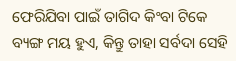ଫେରିଯିବା ପାଇଁ ତାଗିଦ କିଂବା ଟିକେ ବ୍ୟଙ୍ଗ ମୟ ହୁଏ, କିନ୍ତୁ ତାହା ସର୍ବଦା ସେହି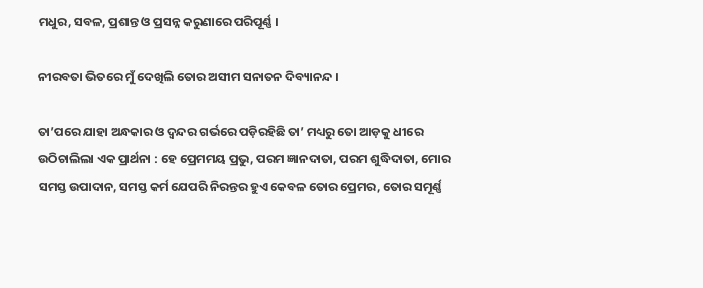ମଧୁର, ସବଳ, ପ୍ରଶାନ୍ତ ଓ ପ୍ରସନ୍ନ କରୁଣାରେ ପରିପୂର୍ଣ୍ଣ ।

ନୀରବତା ଭିତରେ ମୁଁ ଦେଖିଲି ତୋର ଅସୀମ ସନାତନ ଦିବ୍ୟାନନ୍ଦ ।

ତା’ପରେ ଯାହା ଅନ୍ଧକାର ଓ ଦ୍ବନ୍ଦର ଗର୍ଭରେ ପଡ଼ିରହିଛି ତା’ ମଧ୍ୟରୁ ତୋ ଆଡ଼କୁ ଧୀରେ ଉଠିଚାଲିଲା ଏକ ପ୍ରାର୍ଥନା : ହେ ପ୍ରେମମୟ ପ୍ରଭୁ, ପରମ ଜ୍ଞାନଦାତା, ପରମ ଶୁଦ୍ଧିଦାତା, ମୋର ସମସ୍ତ ଉପାଦାନ, ସମସ୍ତ କର୍ମ ଯେପରି ନିରନ୍ତର ହୁଏ କେବଳ ତୋର ପ୍ରେମର, ତୋର ସମୂର୍ଣ୍ଣ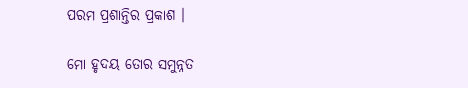ପରମ ପ୍ରଶାନ୍ତିର ପ୍ରକାଶ ।

ମୋ ହୃଦୟ ତୋର ସମୁନ୍ନତ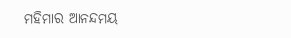ମହିମାର ଆନନ୍ଦମୟ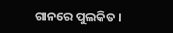ଗାନରେ ପୁଲକିତ ।